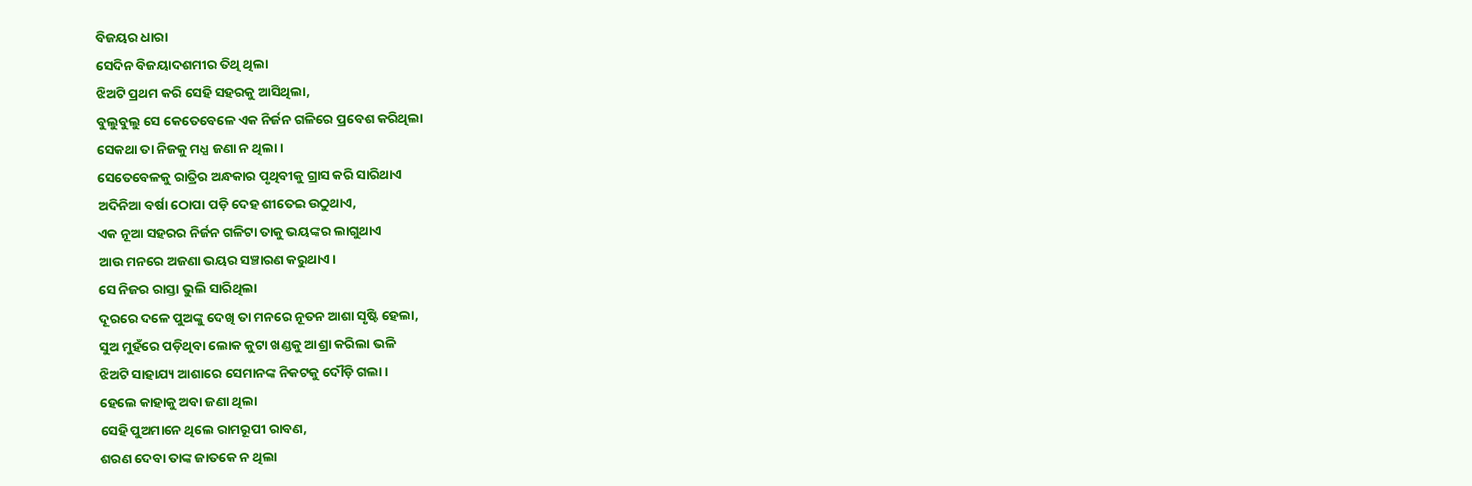ବିଜୟର ଧାରା
ସେଦିନ ବିଜୟାଦଶମୀର ତିଥି ଥିଲା
ଝିଅଟି ପ୍ରଥମ କରି ସେହି ସହରକୁ ଆସିଥିଲା,
ବୁଲୁବୁଲୁ ସେ କେତେବେଳେ ଏକ ନିର୍ଜନ ଗଳିରେ ପ୍ରବେଶ କରିଥିଲା
ସେକଥା ତା ନିଜକୁ ମଧ୍ଯ ଜଣା ନ ଥିଲା।
ସେତେବେଳକୁ ରାତ୍ରିର ଅନ୍ଧକାର ପୃଥିବୀକୁ ଗ୍ରାସ କରି ସାରିଥାଏ
ଅଦିନିଆ ବର୍ଷା ଠୋପା ପଡ଼ି ଦେହ ଶୀତେଇ ଉଠୁଥାଏ,
ଏକ ନୂଆ ସହରର ନିର୍ଜନ ଗଳିଟା ତାକୁ ଭୟଙ୍କର ଲାଗୁଥାଏ
ଆଉ ମନରେ ଅଜଣା ଭୟର ସଞ୍ଚାରଣ କରୁଥାଏ।
ସେ ନିଜର ରାସ୍ତା ଭୁଲି ସାରିଥିଲା
ଦୂରରେ ଦଳେ ପୁଅଙ୍କୁ ଦେଖି ତା ମନରେ ନୂତନ ଆଶା ସୃଷ୍ଟି ହେଲା,
ସୁଅ ମୁହଁରେ ପଡ଼ିଥିବା ଲୋକ କୁଟା ଖଣ୍ଡକୁ ଆଶ୍ରା କରିଲା ଭଳି
ଝିଅଟି ସାହାଯ୍ୟ ଆଶାରେ ସେମାନଙ୍କ ନିକଟକୁ ଦୌଡ଼ି ଗଲା।
ହେଲେ କାହାକୁ ଅବା ଜଣା ଥିଲା
ସେହି ପୁଅମାନେ ଥିଲେ ରାମରୂପୀ ରାବଣ,
ଶରଣ ଦେବା ତାଙ୍କ ଜାତକେ ନ ଥିଲା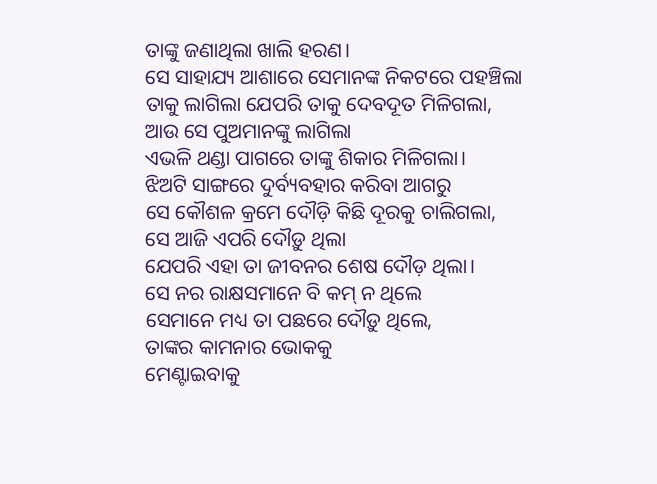ତାଙ୍କୁ ଜଣାଥିଲା ଖାଲି ହରଣ।
ସେ ସାହାଯ୍ୟ ଆଶାରେ ସେମାନଙ୍କ ନିକଟରେ ପହଞ୍ଚିଲା
ତାକୁ ଲାଗିଲା ଯେପରି ତାକୁ ଦେବଦୂତ ମିଳିଗଲା,
ଆଉ ସେ ପୁଅମାନଙ୍କୁ ଲାଗିଲା
ଏଭଳି ଥଣ୍ଡା ପାଗରେ ତାଙ୍କୁ ଶିକାର ମିଳିଗଲା।
ଝିଅଟି ସାଙ୍ଗରେ ଦୁର୍ବ୍ୟବହାର କରିବା ଆଗରୁ
ସେ କୌଶଳ କ୍ରମେ ଦୌଡ଼ି କିଛି ଦୂରକୁ ଚାଲିଗଲା,
ସେ ଆଜି ଏପରି ଦୌଡ଼ୁ ଥିଲା
ଯେପରି ଏହା ତା ଜୀବନର ଶେଷ ଦୌଡ଼ ଥିଲା।
ସେ ନର ରାକ୍ଷସମାନେ ବି କମ୍ ନ ଥିଲେ
ସେମାନେ ମଧ୍ୟ ତା ପଛରେ ଦୌଡ଼ୁ ଥିଲେ,
ତାଙ୍କର କାମନାର ଭୋକକୁ
ମେଣ୍ଟାଇବାକୁ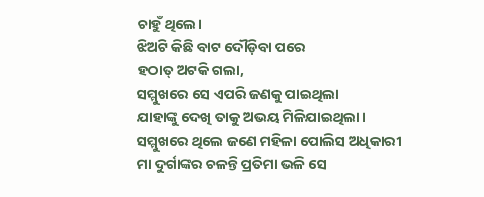ଚାହୁଁ ଥିଲେ।
ଝିଅଟି କିଛି ବାଟ ଦୌଡ଼ିବା ପରେ
ହଠାତ୍ ଅଟକି ଗଲା,
ସମ୍ମୁଖରେ ସେ ଏପରି ଜଣକୁ ପାଇଥିଲା
ଯାହାଙ୍କୁ ଦେଖି ତାକୁ ଅଭୟ ମିଳିଯାଇଥିଲା।
ସମ୍ମୁଖରେ ଥିଲେ ଜଣେ ମହିଳା ପୋଲିସ ଅଧିକାରୀ
ମା ଦୁର୍ଗାଙ୍କର ଚଳନ୍ତି ପ୍ରତିମା ଭଳି ସେ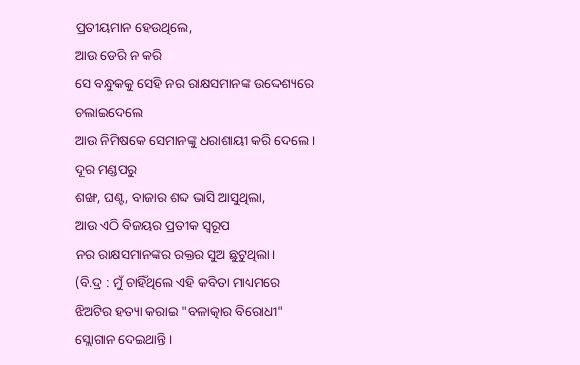ପ୍ରତୀୟମାନ ହେଉଥିଲେ,
ଆଉ ଡେରି ନ କରି
ସେ ବନ୍ଧୁକକୁ ସେହି ନର ରାକ୍ଷସମାନଙ୍କ ଉଦ୍ଦେଶ୍ୟରେ ଚଲାଇଦେଲେ
ଆଉ ନିମିଷକେ ସେମାନଙ୍କୁ ଧରାଶାୟୀ କରି ଦେଲେ।
ଦୂର ମଣ୍ଡପରୁ
ଶଙ୍ଖ, ଘଣ୍ଟ, ବାଜାର ଶବ୍ଦ ଭାସି ଆସୁଥିଲା,
ଆଉ ଏଠି ବିଜୟର ପ୍ରତୀକ ସ୍ଵରୂପ
ନର ରାକ୍ଷସମାନଙ୍କର ରକ୍ତର ସୁଅ ଛୁଟୁଥିଲା।
(ବି.ଦ୍ର : ମୁଁ ଚାହିଁଥିଲେ ଏହି କବିତା ମାଧ୍ୟମରେ ଝିଅଟିର ହତ୍ୟା କରାଇ "ବଳାତ୍କାର ବିରୋଧୀ" ସ୍ଲୋଗାନ ଦେଇଥାନ୍ତି।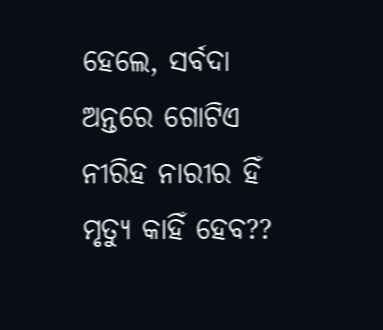ହେଲେ, ସର୍ବଦା ଅନ୍ତରେ ଗୋଟିଏ ନୀରିହ ନାରୀର ହିଁ ମୃତ୍ୟୁ କାହିଁ ହେବ??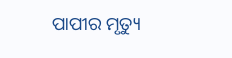ପାପୀର ମୃତ୍ୟୁ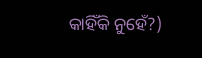କାହିଁକି ନୁହେଁ?)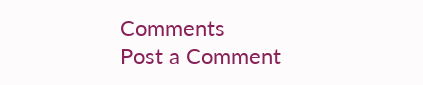Comments
Post a Comment